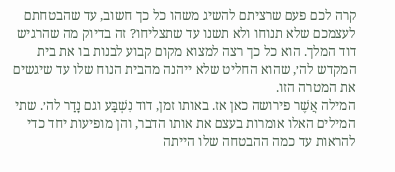קרה לכם פעם שרציתם להשיג משהו כל כך חשוב, עד שהבטחתם לעצמכם שלא תנוחו ולא תשנו עד שתצליחו? זה בדיוק מה שהרגיש דוד המלך. הוא כל כך רצה למצוא מקום קבוע לבנות בו את בית המקדש לה׳, שהוא החליט שלא ייהנה מהבית הנוח שלו עד שיגשים את המטרה הזו.
המילה אֲשֶׁר פירושה כאן אז. באותו זמן, דוד נִשְׁבַּע וגם נָדַר לה׳. שתי המילים האלו אומרות בעצם את אותו הדבר, והן מופיעות יחד כדי להראות עד כמה ההבטחה שלו הייתה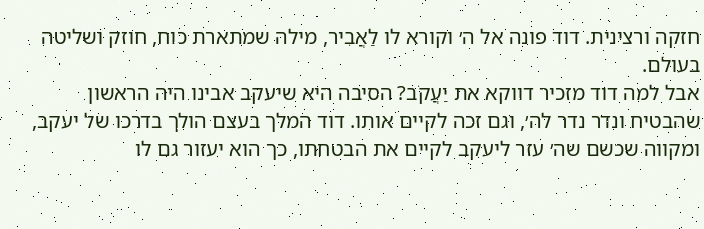חזקה ורצינית. דוד פונה אל ה׳ וקורא לו לַאֲבִיר, מילה שמתארת כוח, חוזק ושליטה בעולם.
אבל למה דוד מזכיר דווקא את יַעֲקֹב? הסיבה היא שיעקב אבינו היה הראשון שהבטיח ונדר נדר לה׳, וגם זכה לקיים אותו. דוד המלך בעצם הולך בדרכו של יעקב, ומקווה שכשם שה׳ עזר ליעקב לקיים את הבטחתו, כך הוא יעזור גם לו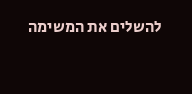להשלים את המשימה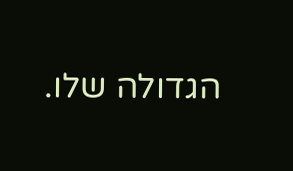הגדולה שלו.